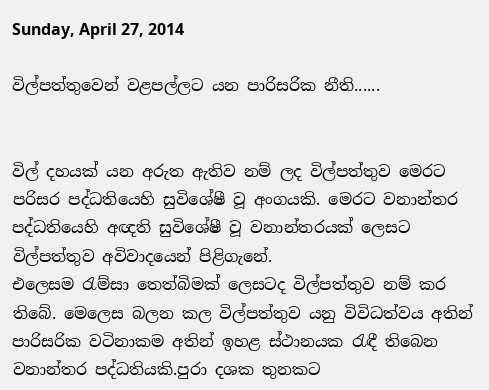Sunday, April 27, 2014

විල්පත්තුවෙන් වළපල්ලට යන පාරිසරික නීති......


විල් දහයක් යන අරුත ඇතිව නම් ලද විල්පත්තුව මෙරට පරිසර පද්ධතියෙහි සුවිශේෂී වූ අංගයකි. මෙරට වනාන්තර පද්ධතියෙහි අඥති සුවිශේෂී වූ වනාන්තරයක් ලෙසට විල්පත්තුව අවිවාදයෙන් පිළිගැනේ.
එලෙසම රැම්සා තෙත්බිමක් ලෙසටද විල්පත්තුව නම් කර තිබේ. මෙලෙස බලන කල විල්පත්තුව යනු විවිධත්වය අතින් පාරිසරික වටිනාකම අතින් ඉහළ ස්ථානයක රැඳී තිබෙන වනාන්තර පද්ධතියකි.පුරා දශක තුනකට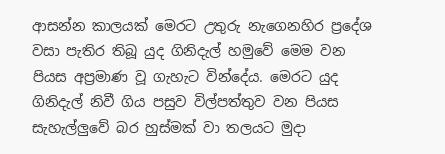ආසන්න කාලයක් මෙරට උතුරු නැගෙනහිර ප්‍රදේශ වසා පැතිර තිබූ යුද ගිනිදැල් හමුවේ මෙම වන පියස අප්‍රමාණ වූ ගැහැට වින්දේය. මෙරට යුද ගිනිදැල් නිවී ගිය පසුව විල්පත්තුව වන පියස සැහැල්ලුවේ බර හුස්මක් වා තලයට මුදා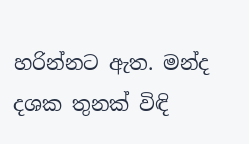හරින්නට ඇත. මන්ද දශක තුනක් විඳි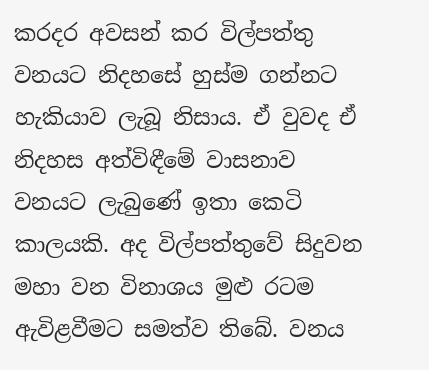කරදර අවසන් කර විල්පත්තු වනයට නිදහසේ හුස්ම ගන්නට හැකියාව ලැබූ නිසාය. ඒ වුවද ඒ නිදහස අත්විඳීමේ වාසනාව වනයට ලැබුණේ ඉතා කෙටි කාලයකි. අද විල්පත්තුවේ සිදුවන මහා වන විනාශය මුළු රටම ඇවිළවීමට සමත්ව තිබේ. වනය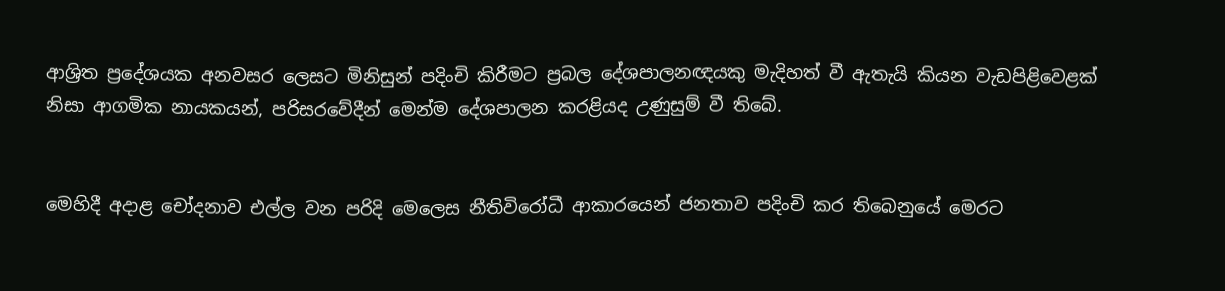ආශ්‍රිත ප්‍රදේශයක අනවසර ලෙසට මිනිසුන් පදිංචි කිරීමට ප්‍රබල දේශපාලනඥයකු මැදිහත් වී ඇතැයි කියන වැඩපිළිවෙළක් නිසා ආගමික නායකයන්, පරිසරවේදීන් මෙන්ම දේශපාලන කරළියද උණුසුම් වී තිබේ.


මෙහිදී අදාළ චෝදනාව එල්ල වන පරිදි මෙලෙස නීතිවිරෝධී ආකාරයෙන් ජනතාව පදිංචි කර තිබෙනුයේ මෙරට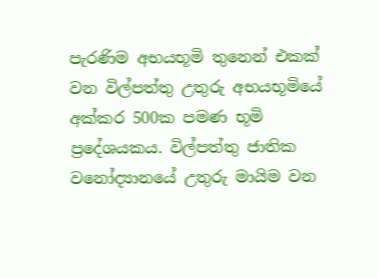පැරණිම අභයභූමි තුනෙන් එකක් වන විල්පත්තු උතුරු අභයභූමියේ අක්කර 500ක පමණ භූමි ප්‍රදේශයකය. විල්පත්තු ජාතික වනෝද්‍යානයේ උතුරු මායිම වන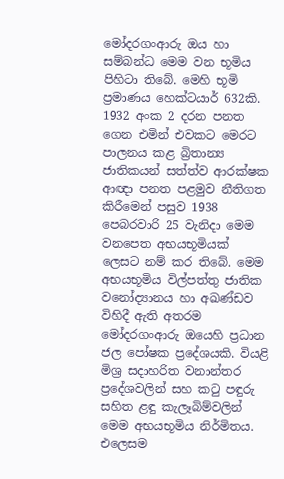මෝදරගංආරු ඔය හා සම්බන්ධ මෙම වන භූමිය පිහිටා තිබේ. මෙහි භූමි ප්‍රමාණය හෙක්ටයාර් 632කි. 1932 අංක 2 දරන පනත ගෙන එමින් එවකට මෙරට පාලනය කළ බ්‍රිතාන්‍ය ජාතිකයන් සත්ත්ව ආරක්ෂක ආඥා පනත පළමුව නීතිගත කිරීමෙන් පසුව 1938 පෙබරවාරි 25 වැනිදා මෙම වනපෙත අභයභූමියක් ලෙසට නම් කර තිබේ. මෙම අභයභූමිය විල්පත්තු ජාතික වනෝද්‍යානය හා අඛණ්ඩව විහිදී ඇති අතරම මෝදරගංආරු ඔයෙහි ප්‍රධාන ජල ‍පෝෂක ප්‍රදේශයකි. වියළි මිශ්‍ර සදාහරිත වනාන්තර ප්‍රදේශවලින් සහ කටු පඳුරු සහිත ළඳු කැලෑබිම්වලින් මෙම අභයභූමිය නිර්මිතය. එලෙසම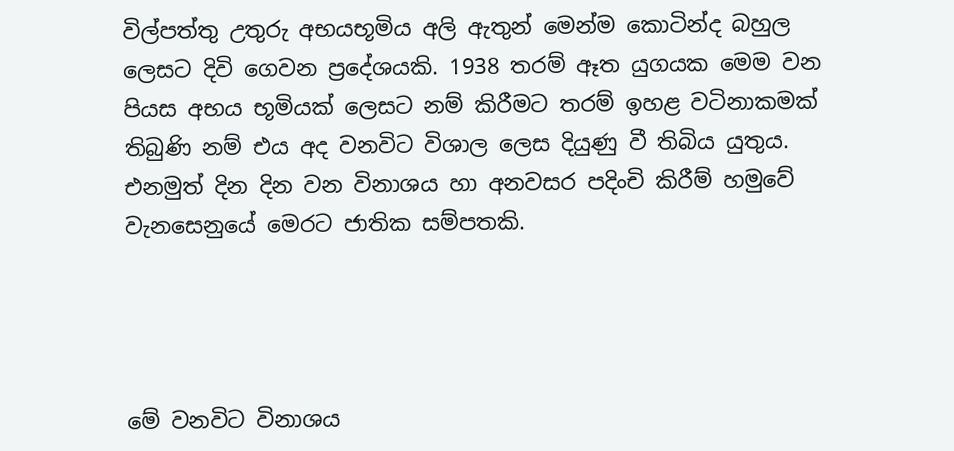විල්පත්තු උතුරු අභයභූමිය අලි ඇතුන් මෙන්ම කොටින්ද බහුල ලෙසට දිවි ගෙවන ප්‍රදේශයකි. 1938 තරම් ඈත යුගයක මෙම වන පියස අභය භූමියක් ලෙසට නම් කිරීමට තරම් ඉහළ වටිනාකමක් තිබුණි නම් එය අද වනවිට විශාල ලෙස දියුණු වී තිබිය යුතුය. එනමුත් දින දින වන විනාශය හා අනවසර පදිංචි කිරීම් හමුවේ වැනසෙනුයේ මෙරට ජාතික සම්පතකි.




මේ වනවිට විනාශය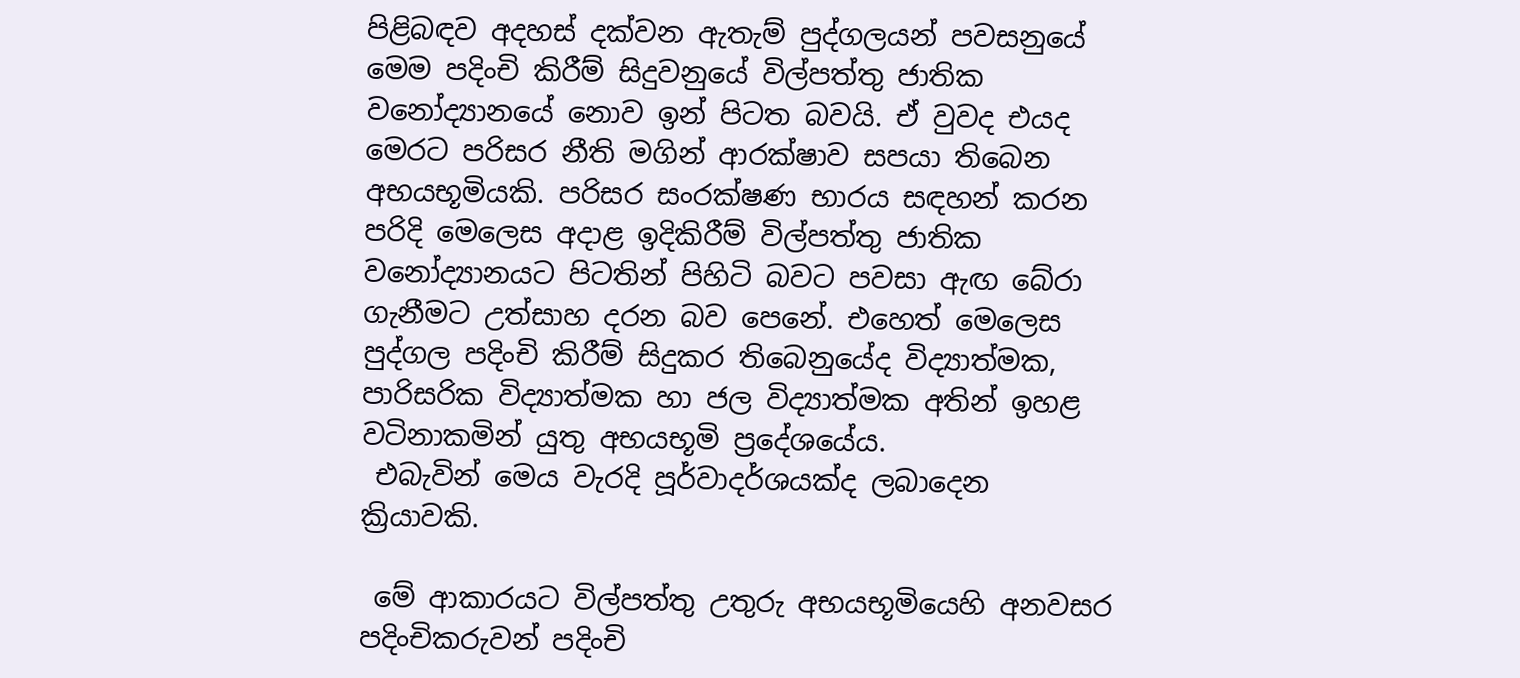පිළිබඳව අදහස් දක්වන ඇතැම් පුද්ගලයන් පවසනුයේ මෙම පදිංචි කිරීම් සිදුවනුයේ විල්පත්තු ජාතික වනෝද්‍යානයේ නොව ඉන් පිටත බවයි. ඒ වුවද එයද මෙරට පරිසර නීති මගින් ආරක්ෂාව සපයා තිබෙන අභයභූමියකි. පරිසර සංරක්ෂණ භාරය සඳහන් කරන පරිදි මෙලෙස අදාළ ඉදිකිරීම් විල්පත්තු ජාතික වනෝද්‍යානයට පිටතින් පිහිටි බවට පවසා ඇඟ බේරා ගැනීමට උත්සාහ දරන බව පෙනේ. එහෙත් මෙලෙස පුද්ගල පදිංචි කිරීම් සිදුකර තිබෙනුයේද විද්‍යාත්මක, පාරිසරික විද්‍යාත්මක හා ජල විද්‍යාත්මක අතින් ඉහළ වටිනාකමින් යුතු අභයභූමි ප්‍රදේශයේය.
 එබැවින් මෙය වැරදි පූර්වාදර්ශයක්ද ලබාදෙන ක්‍රියාවකි.

 මේ ආකාරයට විල්පත්තු උතුරු අභයභූමියෙහි අනවසර පදිංචිකරුවන් පදිංචි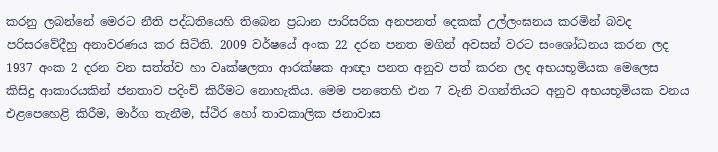කරනු ලබන්නේ මෙරට නීති පද්ධතියෙහි තිබෙන ප්‍රධාන පාරිසරික අනපනත් දෙකක් උල්ලංඝනය කරමින් බවද පරිසරවේදීහු අනාවරණය කර සිටිති. 2009 වර්ෂයේ අංක 22 දරන පනත මගින් අවසන් වරට සංශෝධනය කරන ලද 1937 අංක 2 දරන වන සත්ත්ව හා වෘක්ෂලතා ආරක්ෂක ආඥා පනත අනුව පත් කරන ලද අභයභූමියක මෙලෙස කිසිදු ආකාරයකින් ජනතාව පදිංචි කිරීමට නොහැකිය. මෙම පනතෙහි එන 7 වැනි වගන්තියට අනුව අභයභූමියක වනය එළපෙහෙළි කිරීම, මාර්ග තැනීම, ස්ථිර හෝ තාවකාලික ජනාවාස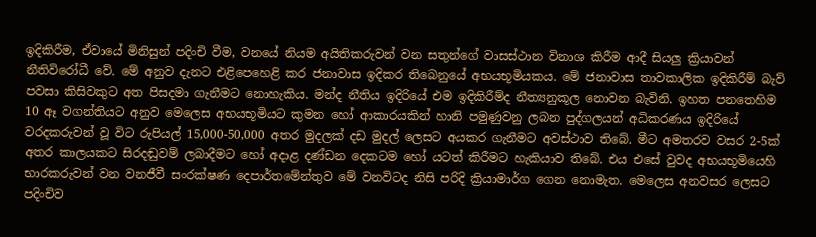ඉදිකිරීම, ඒවායේ මිනිසුන් පදිංචි වීම, වනයේ නියම අයිතිකරුවන් වන සතුන්ගේ වාසස්ථාන විනාශ කිරීම ආදී සියලු ක්‍රියාවන් නීතිවිරෝධී වේ. මේ අනුව දැනට එළිපෙහෙළි කර ජනාවාස ඉදිකර තිබෙනුයේ අභයභූමියකය. මේ ජනාවාස තාවකාලික ඉදිකිරීම් බැව් පවසා කිසිවකුට අත පිසදමා ගැනීමට නොහැකිය. මන්ද නීතිය ඉදිරියේ එම ඉදිකිරීම්ද නීත්‍යනුකූල නොවන බැවිනි. ඉහත පනතෙහිම 10 ඈ වගන්තියට අනුව මෙලෙස අභයභූමියට කුමන හෝ ආකාරයකින් හානි පමුණුවනු ලබන පුද්ගලයන් අධිකරණය ඉදිරියේ වරදකරුවන් වූ විට රුපියල් 15,000-50,000 අතර මුදලක් දඩ මුදල් ලෙසට අයකර ගැනීමට අවස්ථාව තිබේ. මීට අමතරව වසර 2-5ක් අතර කාලයකට සිරදඬුවම් ලබාදීමට හෝ අදාළ දණ්ඩන දෙකටම හෝ යටත් කිරීමට හැකියාව තිබේ. එය එසේ වුවද අභයභූමියෙහි භාරකරුවන් වන වනජීවී සංරක්ෂණ දෙපාර්තමේන්තුව මේ වනවිටද නිසි පරිදි ක්‍රියාමාර්ග ගෙන නොමැත. මෙලෙස අනවසර ලෙසට පදිංචිව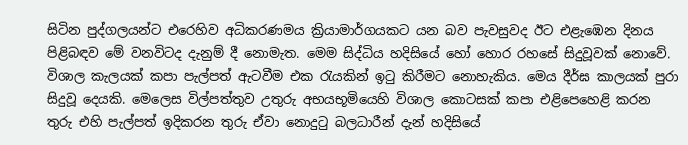සිටින පුද්ගලයන්ට එරෙහිව අධිකරණමය ක්‍රියාමාර්ගයකට යන බව පැවසුවද ඊට එළැඹෙන දිනය පිළිබඳව මේ වනවිටද දැනුම් දී නොමැත. මෙම සිද්ධිය හදිසියේ හෝ හොර රහසේ සිදුවූවක් නොවේ. විශාල කැලයක් කපා පැල්පත් ඇටවීම එක රැයකින් ඉටු කිරීමට නොහැකිය. මෙය දීර්ඝ කාලයක් පුරා සිදුවූ දෙයකි. මෙලෙස විල්පත්තුව උතුරු අභයභූමියෙහි විශාල කොටසක් කපා එළිපෙහෙළි කරන තුරු එහි පැල්පත් ඉදිකරන තුරු ඒවා නොදුටු බලධාරීන් දැන් හදිසියේ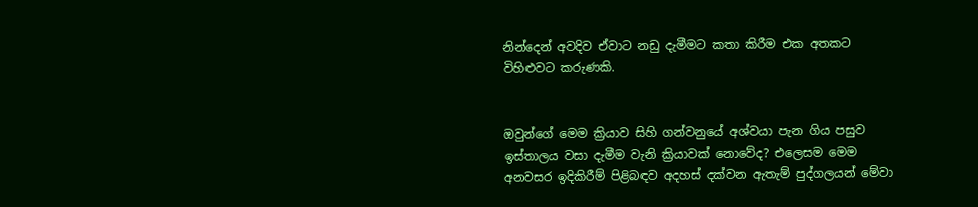නින්දෙන් අවදිව ඒවාට නඩු දැමීමට කතා කිරීම එක අතකට විහිළුවට කරුණකි.


ඔවුන්ගේ මෙම ක්‍රියාව සිහි ගන්වනුයේ අශ්වයා පැන ගිය පසුව ඉස්තාලය වසා දැමීම වැනි ක්‍රියාවක් නොවේද? එලෙසම මෙම අනවසර ඉදිකිරීම් පිළිබඳව අදහස් දක්වන ඇතැම් පුද්ගලයන් මේවා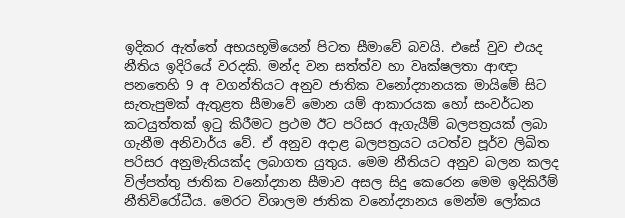ඉදිකර ඇත්තේ අභයභූමියෙන් පිටත සීමාවේ බවයි. එසේ වුව එයද නීතිය ඉදිරියේ වරදකි. මන්ද වන සත්ත්ව හා වෘක්ෂලතා ආඥා පනතෙහි 9 අ වගන්තියට අනුව ජාතික වනෝද්‍යානයක මායිමේ සිට සැතැපුමක් ඇතුළත සීමාවේ මොන යම් ආකාරයක හෝ සංවර්ධන කටයුත්තක් ඉටු කිරීමට ප්‍රථම ඊට පරිසර ඇගැයීම් බලපත්‍රයක් ලබා ගැනීම අනිවාර්ය වේ. ඒ අනුව අදාළ බලපත්‍රයට යටත්ව පූර්ව ලිඛිත පරිසර අනුමැතියක්ද ලබාගත යුතුය. මෙම නීතියට අනුව බලන කලද විල්පත්තු ජාතික වනෝද්‍යාන සීමාව අසල සිදු කෙරෙන මෙම ඉදිකිරීම් නීතිවිරෝධීය. මෙරට විශාලම ජාතික වනෝද්‍යානය මෙන්ම ලෝකය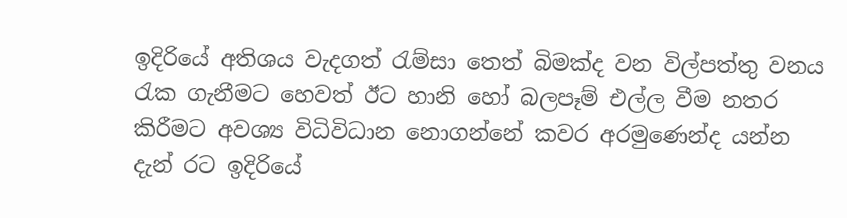ඉදිරියේ අතිශය වැදගත් රැම්සා තෙත් බිමක්ද වන විල්පත්තු වනය රැක ගැනීමට හෙවත් ඊට හානි හෝ බලපෑම් එල්ල වීම නතර කිරීමට අවශ්‍ය විධිවිධාන නොගන්නේ කවර අරමුණෙන්ද යන්න දැන් රට ඉදිරියේ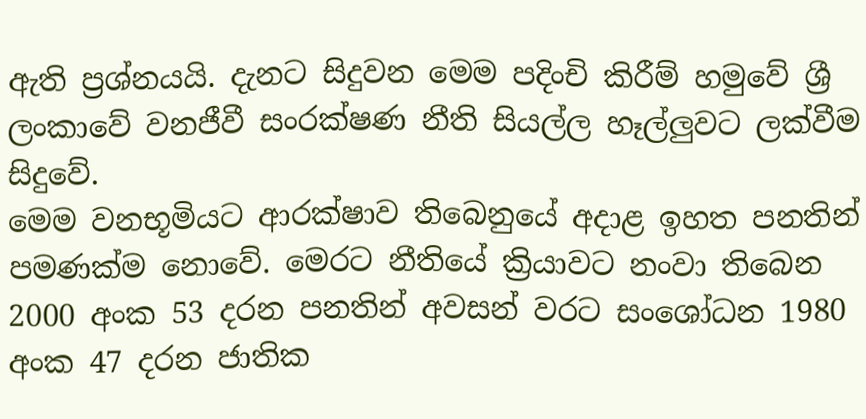ඇති ප්‍රශ්නයයි. දැනට සිදුවන මෙම පදිංචි කිරීම් හමුවේ ශ්‍රී ලංකාවේ වනජීවී සංරක්ෂණ නීති සියල්ල හෑල්ලුවට ලක්වීම සිදුවේ.
මෙම වනභූමියට ආරක්ෂාව තිබෙනුයේ අදාළ ඉහත පනතින් පමණක්ම නොවේ. මෙරට නීතියේ ක්‍රියාවට නංවා තිබෙන 2000 අංක 53 දරන පනතින් අවසන් වරට සංශෝධන 1980 අංක 47 දරන ජාතික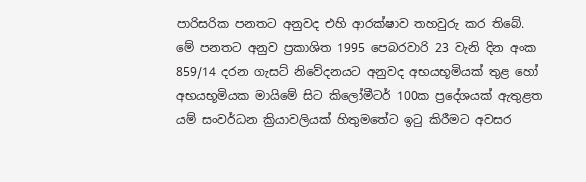පාරිසරික පනතට අනුවද එහි ආරක්ෂාව තහවුරු කර තිබේ. මේ පනතට අනුව ප්‍රකාශිත 1995 පෙබරවාරි 23 වැනි දින අංක 859/14 දරන ගැසට් නිවේදනයට අනුවද අභයභූමියක් තුළ හෝ අභයභූමියක මායිමේ සිට කිලෝමීටර් 100ක ප්‍රදේශයක් ඇතුළත යම් සංවර්ධන ක්‍රියාවලියක් හිතුමතේට ඉටු කිරීමට අවසර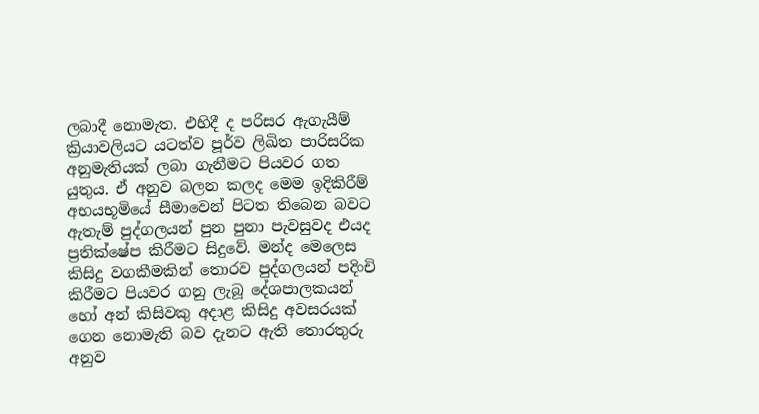ලබාදී නොමැත. එහිදී ද පරිසර ඇගැයීම් ක්‍රියාවලියට යටත්ව පූර්ව ලිඛිත පාරිසරික අනුමැතියක් ලබා ගැනීමට පියවර ගත යුතුය. ඒ අනුව බලන කලද මෙම ඉදිකිරීම් අභයභූමියේ සීමාවෙන් පිටත තිබෙන බවට ඇතැම් පුද්ගලයන් පුන පුනා පැවසුවද එයද ප්‍රතික්ෂේප කිරීමට සිදුවේ. මන්ද මෙලෙස කිසිදු වගකීමකින් තොරව පුද්ගලයන් පදිංචි කිරීමට පියවර ගනු ලැබූ දේශපාලකයන් හෝ අන් කිසිවකු අදාළ කිසිදු අවසරයක් ගෙන නොමැති බව දැනට ඇති තොරතුරු අනුව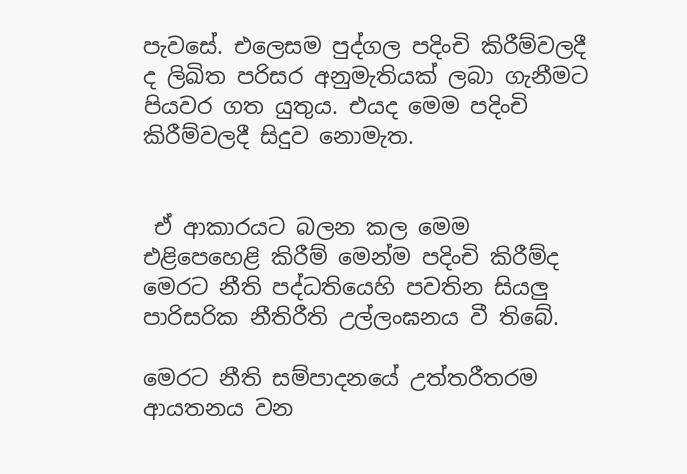පැවසේ. එලෙසම පුද්ගල පදිංචි කිරීම්වලදී ද ලිඛිත පරිසර අනුමැතියක් ලබා ගැනීමට පියවර ගත යුතුය. එයද මෙම පදිංචි කිරීම්වලදී සිදුව නොමැත.


 ඒ ආකාරයට බලන කල මෙම එළිපෙහෙළි කිරීම් මෙන්ම පදිංචි කිරීම්ද මෙරට නීති පද්ධතියෙහි පවතින සියලු පාරිසරික නීතිරීති උල්ලංඝනය වී තිබේ.

මෙරට නීති සම්පාදනයේ උත්තරීතරම ආයතනය වන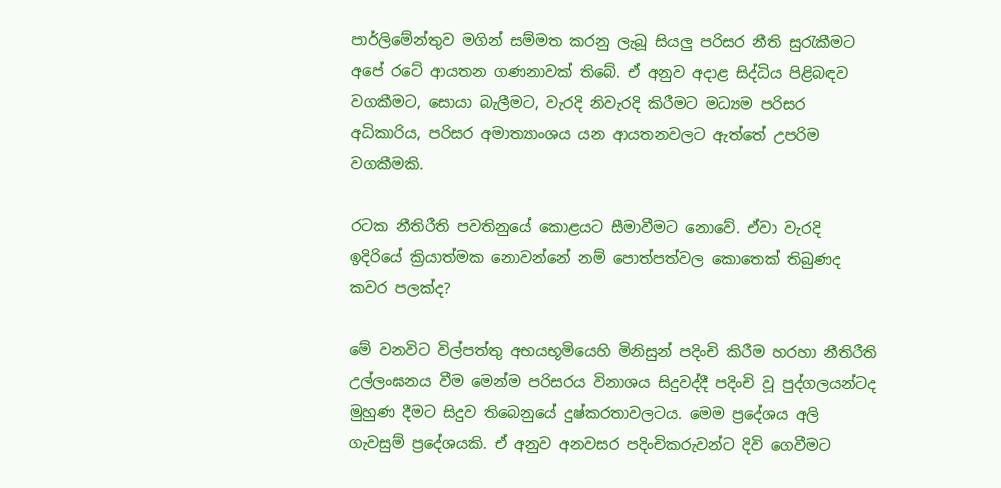පාර්ලිමේන්තුව මගින් සම්මත කරනු ලැබූ සියලු පරිසර නීති සුරැකීමට අපේ රටේ ආයතන ගණනාවක් තිබේ. ඒ අනුව අදාළ සිද්ධිය පිළිබඳව වගකීමට, සොයා බැලීමට, වැරදි නිවැරදි කිරීමට මධ්‍යම පරිසර අධිකාරිය, පරිසර අමාත්‍යාංශය යන ආයතනවලට ඇත්තේ උපරිම වගකීමකි.

රටක නීතිරීති පවතිනුයේ කොළයට සීමාවීමට නොවේ. ඒවා වැරදි ඉදිරියේ ක්‍රියාත්මක නොවන්නේ නම් ‍පොත්පත්වල කොතෙක් තිබුණද කවර පලක්ද?

මේ වනවිට විල්පත්තු අභයභූමියෙහි මිනිසුන් පදිංචි කිරීම හරහා නීතිරීති උල්ලංඝනය වීම මෙන්ම පරිසරය විනාශය සිදුවද්දී පදිංචි වූ පුද්ගලයන්ටද මුහුණ දීමට සිදුව තිබෙනුයේ දුෂ්කරතාවලටය. මෙම ප්‍රදේශය අලි ගැවසුම් ප්‍රදේශයකි. ඒ අනුව අනවසර පදිංචිකරුවන්ට දිවි ගෙවීමට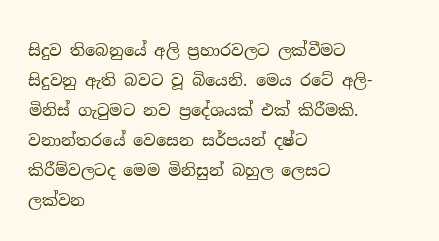සිදුව තිබෙනුයේ අලි ප්‍රහාරවලට ලක්වීමට සිදුවනු ඇති බවට වූ බියෙනි. මෙය රටේ අලි-මිනිස් ගැටුමට නව ප්‍රදේශයක් එක් කිරීමකි. වනාන්තරයේ වෙසෙන සර්පයන් දෂ්ට කිරීම්වලටද මෙම මිනිසුන් බහුල ලෙසට ලක්වන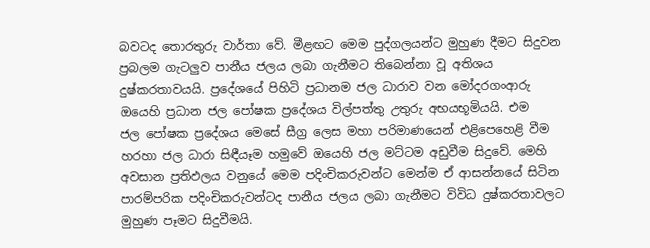බවටද තොරතුරු වාර්තා වේ. මීළඟට මෙම පුද්ගලයන්ට මුහුණ දීමට සිදුවන ප්‍රබලම ගැටලුව පානීය ජලය ලබා ගැනීමට තිබෙන්නා වූ අතිශය දුෂ්කරතාවයයි. ප්‍රදේශයේ පිහිටි ප්‍රධානම ජල ධාරාව වන මෝදරගංආරු ඔයෙහි ප්‍රධාන ජල ‍පෝෂක ප්‍රදේශය විල්පත්තු උතුරු අභයභූමියයි. එම ජල ‍පෝෂක ප්‍රදේශය මෙසේ සීග්‍ර ලෙස මහා පරිමාණයෙන් එළිපෙහෙළි වීම හරහා ජල ධාරා සිඳීයෑම හමුවේ ඔයෙහි ජල මට්ටම අඩුවීම සිදුවේ. මෙහි අවසාන ප්‍රතිඵලය වනුයේ මෙම පදිංචිකරුවන්ට මෙන්ම ඒ ආසන්නයේ සිටින පාරම්පරික පදිංචිකරුවන්ටද පානීය ජලය ලබා ගැනීමට විවිධ දුෂ්කරතාවලට මුහුණ පෑමට සිදුවීමයි.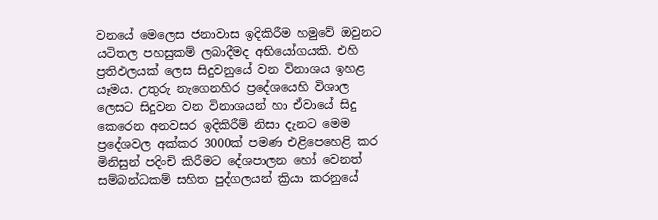වනයේ මෙලෙස ජනාවාස ඉදිකිරීම හමුවේ ඔවුනට යටිතල පහසුකම් ලබාදීමද අභියෝගයකි. එහි ප්‍රතිඵලයක් ලෙස සිදුවනුයේ වන විනාශය ඉහළ යෑමය. උතුරු නැගෙනහිර ප්‍රදේශයෙහි විශාල ලෙසට සිදුවන වන විනාශයන් හා ඒවායේ සිදු කෙරෙන අනවසර ඉදිකිරීම් නිසා දැනට මෙම ප්‍රදේශවල අක්කර 3000ක් පමණ එළිපෙහෙළි කර මිනිසුන් පදිංචි කිරීමට දේශපාලන හෝ වෙනත් සම්බන්ධකම් සහිත පුද්ගලයන් ක්‍රියා කරනුයේ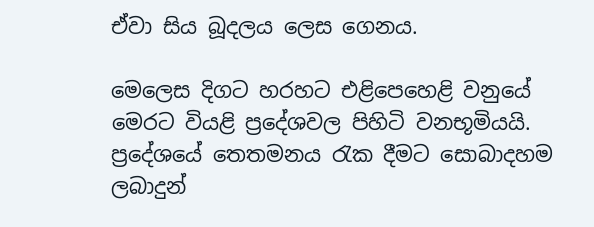ඒවා සිය බූදලය ලෙස ගෙනය.

මෙලෙස දිගට හරහට එළිපෙහෙළි වනුයේ මෙරට වියළි ප්‍රදේශවල පිහිටි වනභූමියයි. ප්‍රදේශයේ තෙතමනය රැක දීමට සොබාදහම ලබාදුන්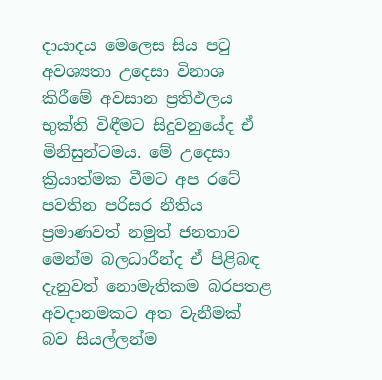දායාදය මෙලෙස සිය පටු අවශ්‍යතා උදෙසා විනාශ කිරීමේ අවසාන ප්‍රතිඵලය භුක්ති විඳීමට සිදුවනුයේද ඒ මිනිසුන්ටමය. මේ උදෙසා ක්‍රියාත්මක වීමට අප රටේ පවතින පරිසර නීතිය ප්‍රමාණවත් නමුත් ජනතාව මෙන්ම බලධාරීන්ද ඒ පිළිබඳ දැනුවත් නොමැතිකම බරපතළ අවදානමකට අත වැනීමක් බව සියල්ලන්ම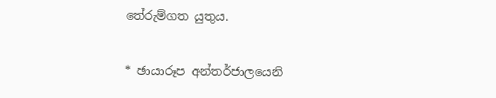තේරුම්ගත යුතුය.

* ඡායාරූප අන්තර්ජාලයෙනි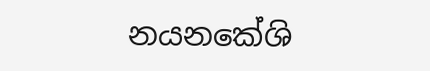නයනකේශි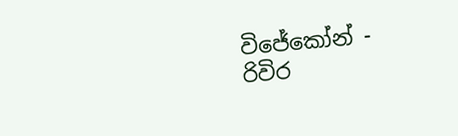විජේකෝන් - රිවිර